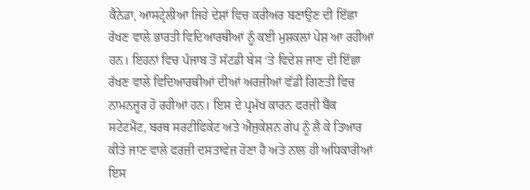ਕੈਨੇਡਾ, ਆਸਟ੍ਰੇਲੀਆ ਜਿਹੇ ਦੇਸ਼ਾਂ ਵਿਚ ਕਰੀਅਰ ਬਣਾਉਣ ਦੀ ਇੱਛਾ ਰੱਖਣ ਵਾਲੇ ਭਾਰਤੀ ਵਿਦਿਆਰਥੀਆਂ ਨੂੰ ਕਈ ਮੁਸ਼ਕਲਾਂ ਪੇਸ਼ ਆ ਰਹੀਆਂ ਹਨ। ਇਹਨਾਂ ਵਿਚ ਪੰਜਾਬ ਤੋਂ ਸੱਟਡੀ ਬੇਸ ‘ਤੇ ਵਿਦੇਸ਼ ਜਾਣ ਦੀ ਇੱਛਾ ਰੱਖਣ ਵਾਲੇ ਵਿਦਿਆਰਥੀਆਂ ਦੀਆਂ ਅਰਜ਼ੀਆਂ ਵੱਡੀ ਗਿਣਤੀ ਵਿਚ ਨਾਮਨਜ਼ੂਰ ਹੋ ਰਹੀਆਂ ਹਨ। ਇਸ ਦੇ ਪ੍ਰਮੱਖ ਕਾਰਨ ਫਰਜ਼ੀ ਬੈਂਕ ਸਟੇਟਮੈਂਟ, ਬਰਥ ਸਰਟੀਫਿਕੇਟ ਅਤੇ ਐਜੁਕੇਸ਼ਨ ਗੇਪ ਨੂੰ ਲੈ ਕੇ ਤਿਆਰ ਕੀਤੇ ਜਾਣ ਵਾਲੇ ਫਰਜ਼ੀ ਦਸਤਾਵੇਜ਼ ਹੋਣਾ ਹੈ ਅਤੇ ਨਾਲ ਹੀ ਅਧਿਕਾਰੀਆਂ ਇਸ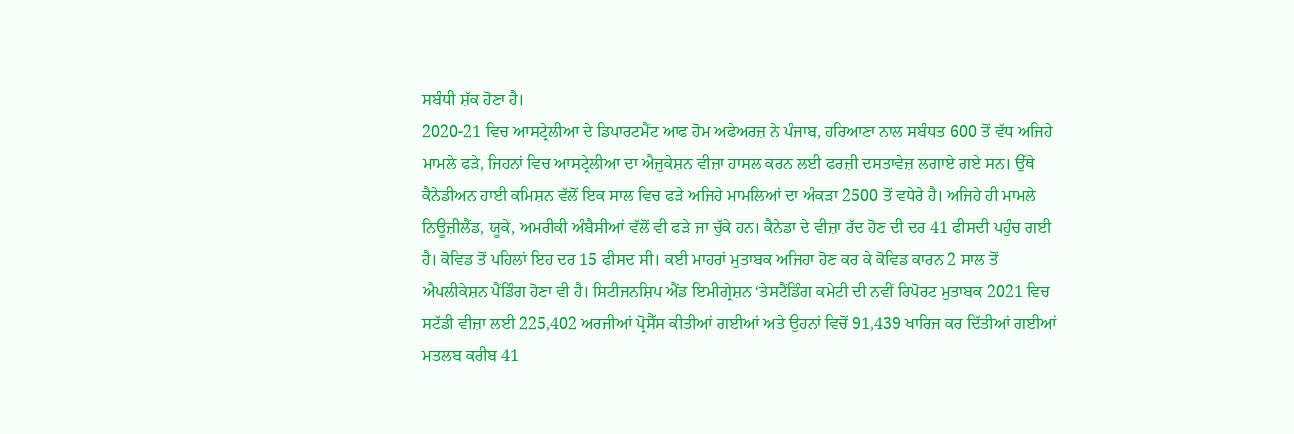ਸਬੰਧੀ ਸ਼ੱਕ ਹੋਣਾ ਹੈ।
2020-21 ਵਿਚ ਆਸਟ੍ਰੇਲੀਆ ਦੇ ਡਿਪਾਰਟਮੈਂਟ ਆਫ ਹੋਮ ਅਫੇਅਰਜ਼ ਨੇ ਪੰਜਾਬ, ਹਰਿਆਣਾ ਨਾਲ ਸਬੰਧਤ 600 ਤੋਂ ਵੱਧ ਅਜਿਹੇ ਮਾਮਲੇ ਫੜੇ, ਜਿਹਨਾਂ ਵਿਚ ਆਸਟ੍ਰੇਲੀਆ ਦਾ ਐਜੁਕੇਸ਼ਨ ਵੀਜ਼ਾ ਹਾਸਲ ਕਰਨ ਲਈ ਫਰਜ਼ੀ ਦਸਤਾਵੇਜ਼ ਲਗਾਏ ਗਏ ਸਨ। ਉੱਥੇ ਕੈਨੇਡੀਅਨ ਹਾਈ ਕਮਿਸ਼ਨ ਵੱਲੋਂ ਇਕ ਸਾਲ ਵਿਚ ਫੜੇ ਅਜਿਹੇ ਮਾਮਲਿਆਂ ਦਾ ਅੰਕੜਾ 2500 ਤੋਂ ਵਧੇਰੇ ਹੈ। ਅਜਿਹੇ ਹੀ ਮਾਮਲੇ ਨਿਊਜ਼ੀਲੈਂਡ, ਯੂਕੇ, ਅਮਰੀਕੀ ਅੰਬੈਸੀਆਂ ਵੱਲੋਂ ਵੀ ਫੜੇ ਜਾ ਚੁੱਕੇ ਹਨ। ਕੈਨੇਡਾ ਦੇ ਵੀਜ਼ਾ ਰੱਦ ਹੋਣ ਦੀ ਦਰ 41 ਫੀਸਦੀ ਪਹੁੰਚ ਗਈ ਹੈ। ਕੋਵਿਡ ਤੋਂ ਪਹਿਲਾਂ ਇਹ ਦਰ 15 ਫੀਸਦ ਸੀ। ਕਈ ਮਾਹਰਾਂ ਮੁਤਾਬਕ ਅਜਿਹਾ ਹੋਣ ਕਰ ਕੇ ਕੋਵਿਡ ਕਾਰਨ 2 ਸਾਲ ਤੋਂ ਐਪਲੀਕੇਸ਼ਨ ਪੈਂਡਿੰਗ ਹੋਣਾ ਵੀ ਹੈ। ਸਿਟੀਜਨਸ਼ਿਪ ਐਂਡ ਇਮੀਗ੍ਰੇਸ਼ਨ ‘ਤੇਸਟੈਂਡਿੰਗ ਕਮੇਟੀ ਦੀ ਨਵੀਂ ਰਿਪੋਰਟ ਮੁਤਾਬਕ 2021 ਵਿਚ ਸਟੱਡੀ ਵੀਜ਼ਾ ਲਈ 225,402 ਅਰਜੀਆਂ ਪ੍ਰੋਸੈੱਸ ਕੀਤੀਆਂ ਗਈਆਂ ਅਤੇ ਉਹਨਾਂ ਵਿਚੋਂ 91,439 ਖਾਰਿਜ ਕਰ ਦਿੱਤੀਆਂ ਗਈਆਂ ਮਤਲਬ ਕਰੀਬ 41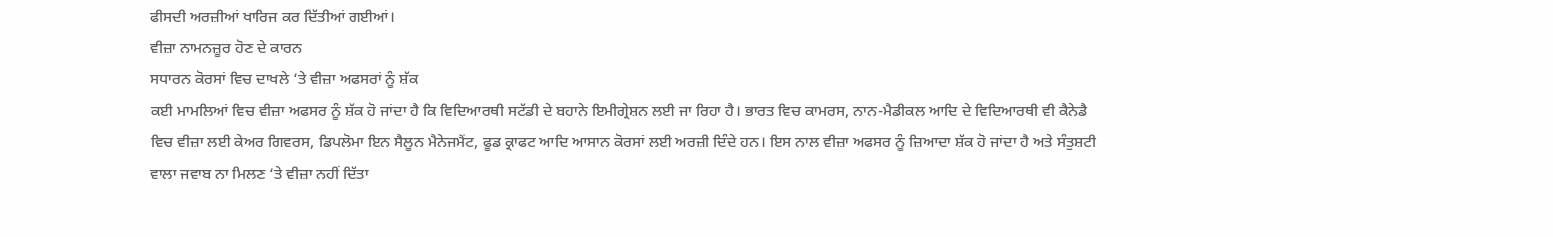ਫੀਸਦੀ ਅਰਜ਼ੀਆਂ ਖਾਰਿਜ ਕਰ ਦਿੱਤੀਆਂ ਗਈਆਂ।
ਵੀਜ਼ਾ ਨਾਮਨਜ਼ੂਰ ਹੋਣ ਦੇ ਕਾਰਨ
ਸਧਾਰਨ ਕੋਰਸਾਂ ਵਿਚ ਦਾਖਲੇ ‘ਤੇ ਵੀਜ਼ਾ ਅਫਸਰਾਂ ਨੂੰ ਸ਼ੱਕ
ਕਈ ਮਾਮਲਿਆਂ ਵਿਚ ਵੀਜ਼ਾ ਅਫਸਰ ਨੂੰ ਸ਼ੱਕ ਹੋ ਜਾਂਦਾ ਹੈ ਕਿ ਵਿਦਿਆਰਥੀ ਸਟੱਡੀ ਦੇ ਬਹਾਨੇ ਇਮੀਗ੍ਰੇਸ਼ਨ ਲਈ ਜਾ ਰਿਹਾ ਹੈ। ਭਾਰਤ ਵਿਚ ਕਾਮਰਸ, ਨਾਨ-ਮੈਡੀਕਲ ਆਦਿ ਦੇ ਵਿਦਿਆਰਥੀ ਵੀ ਕੈਨੇਡੈ ਵਿਚ ਵੀਜ਼ਾ ਲਈ ਕੇਅਰ ਗਿਵਰਸ, ਡਿਪਲੋਮਾ ਇਨ ਸੈਲੂਨ ਮੈਨੇਜਮੈਂਟ, ਫੂਡ ਕ੍ਰਾਫਟ ਆਦਿ ਆਸਾਨ ਕੋਰਸਾਂ ਲਈ ਅਰਜ਼ੀ ਦਿੰਦੇ ਹਨ। ਇਸ ਨਾਲ ਵੀਜ਼ਾ ਅਫਸਰ ਨੂੰ ਜ਼ਿਆਦਾ ਸ਼ੱਕ ਹੋ ਜਾਂਦਾ ਹੈ ਅਤੇ ਸੰਤੁਸ਼ਟੀ ਵਾਲਾ ਜਵਾਬ ਨਾ ਮਿਲਣ ‘ਤੇ ਵੀਜ਼ਾ ਨਹੀਂ ਦਿੱਤਾ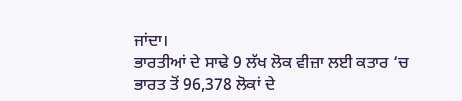ਜਾਂਦਾ।
ਭਾਰਤੀਆਂ ਦੇ ਸਾਢੇ 9 ਲੱਖ ਲੋਕ ਵੀਜ਼ਾ ਲਈ ਕਤਾਰ ‘ਚ
ਭਾਰਤ ਤੋਂ 96,378 ਲੋਕਾਂ ਦੇ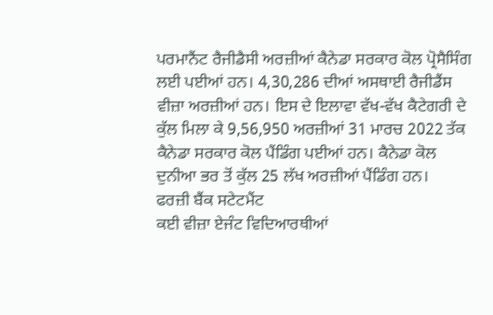ਪਰਮਾਨੈਂਟ ਰੈਜੀਡੈਸੀ ਅਰਜ਼ੀਆਂ ਕੈਨੇਡਾ ਸਰਕਾਰ ਕੋਲ ਪ੍ਰੋਸੈਸਿੰਗ ਲਈ ਪਈਆਂ ਹਨ। 4,30,286 ਦੀਆਂ ਅਸਥਾਈ ਰੈਜੀਡੈਂਸ ਵੀਜ਼ਾ ਅਰਜ਼ੀਆਂ ਹਨ। ਇਸ ਦੇ ਇਲਾਵਾ ਵੱਖ-ਵੱਖ ਕੈਟੇਗਰੀ ਦੇ ਕੁੱਲ ਮਿਲਾ ਕੇ 9,56,950 ਅਰਜ਼ੀਆਂ 31 ਮਾਰਚ 2022 ਤੱਕ ਕੈਨੇਡਾ ਸਰਕਾਰ ਕੋਲ ਪੈਂਡਿੰਗ ਪਈਆਂ ਹਨ। ਕੈਨੇਡਾ ਕੋਲ ਦੁਨੀਆ ਭਰ ਤੋਂ ਕੁੱਲ 25 ਲੱਖ ਅਰਜ਼ੀਆਂ ਪੈਂਡਿੰਗ ਹਨ।
ਫਰਜ਼ੀ ਬੈਂਕ ਸਟੇਟਮੈਂਟ
ਕਈ ਵੀਜ਼ਾ ਏਜੰਟ ਵਿਦਿਆਰਥੀਆਂ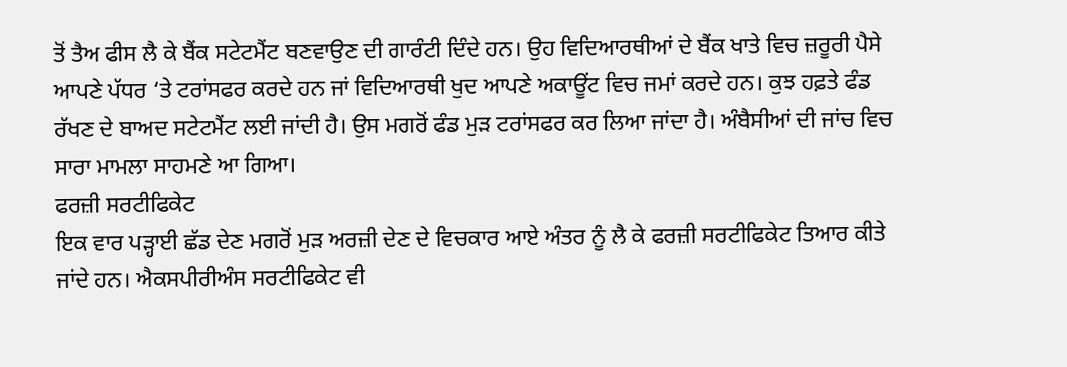ਤੋਂ ਤੈਅ ਫੀਸ ਲੈ ਕੇ ਬੈਂਕ ਸਟੇਟਮੈਂਟ ਬਣਵਾਉਣ ਦੀ ਗਾਰੰਟੀ ਦਿੰਦੇ ਹਨ। ਉਹ ਵਿਦਿਆਰਥੀਆਂ ਦੇ ਬੈਂਕ ਖਾਤੇ ਵਿਚ ਜ਼ਰੂਰੀ ਪੈਸੇ ਆਪਣੇ ਪੱਧਰ ‘ਤੇ ਟਰਾਂਸਫਰ ਕਰਦੇ ਹਨ ਜਾਂ ਵਿਦਿਆਰਥੀ ਖੁਦ ਆਪਣੇ ਅਕਾਊਂਟ ਵਿਚ ਜਮਾਂ ਕਰਦੇ ਹਨ। ਕੁਝ ਹਫ਼ਤੇ ਫੰਡ ਰੱਖਣ ਦੇ ਬਾਅਦ ਸਟੇਟਮੈਂਟ ਲਈ ਜਾਂਦੀ ਹੈ। ਉਸ ਮਗਰੋਂ ਫੰਡ ਮੁੜ ਟਰਾਂਸਫਰ ਕਰ ਲਿਆ ਜਾਂਦਾ ਹੈ। ਅੰਬੈਸੀਆਂ ਦੀ ਜਾਂਚ ਵਿਚ ਸਾਰਾ ਮਾਮਲਾ ਸਾਹਮਣੇ ਆ ਗਿਆ।
ਫਰਜ਼ੀ ਸਰਟੀਫਿਕੇਟ
ਇਕ ਵਾਰ ਪੜ੍ਹਾਈ ਛੱਡ ਦੇਣ ਮਗਰੋਂ ਮੁੜ ਅਰਜ਼ੀ ਦੇਣ ਦੇ ਵਿਚਕਾਰ ਆਏ ਅੰਤਰ ਨੂੰ ਲੈ ਕੇ ਫਰਜ਼ੀ ਸਰਟੀਫਿਕੇਟ ਤਿਆਰ ਕੀਤੇ ਜਾਂਦੇ ਹਨ। ਐਕਸਪੀਰੀਅੰਸ ਸਰਟੀਫਿਕੇਟ ਵੀ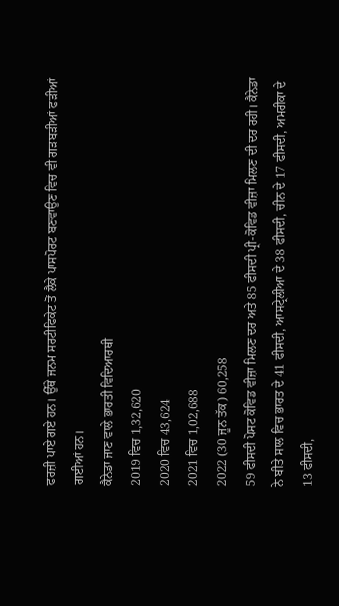ਫਰਜ਼ੀ ਪਾਏ ਗਏ ਹਨ। ਉੱਥੇ ਜਨਮ ਸਰਟੀਫਿਕੇਟ ਤੋਂ ਲੈਕੇ ਪਾਸਪੋਰਟ ਬਣਵਾਉਣ ਵਿਚ ਵੀ ਗੜਬੜੀਆਂ ਫੜੀਆਂ ਗਈਆਂ ਹਨ।
ਕੈਨੇਡਾ ਜਾਣ ਵਾਲੇ ਭਾਰਤੀ ਵਿਦਿਆਰਥੀ
2019 ਵਿਚ 1,32,620
2020 ਵਿਚ 43,624
2021 ਵਿਚ 1,02,688
2022 (30 ਜੂਨ ਤੱਕ) 60,258
59 ਫੀਸਦੀ ਪੋਸਟ ਕੋਵਿਡ ਵੀਜ਼ਾ ਮਿਲਣ ਦਰ ਅਤੇ 85 ਫੀਸਦੀ ਪ੍ਰੀ-ਕੋਵਿਡ ਵੀਜ਼ਾ ਮਿਲਣ ਦੀ ਦਰ ਰਹੀ। ਕੈਨੇਡਾ ਨੇ ਬੀਤੇ ਸਾਲ ਵਿਚ ਭਾਰਤ ਦੇ 41 ਫੀਸਦੀ, ਆਸਟ੍ਰੇਲੀਆ ਦੇ 38 ਫੀਸਦੀ, ਚੀਨ ਦੇ 17 ਫੀਸਦੀ, ਅਮਰੀਕਾ ਦੇ 13 ਫੀਸਦੀ,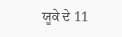ਯੂਕੇ ਦੇ 11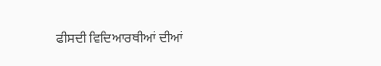ਫੀਸਦੀ ਵਿਦਿਆਰਥੀਆਂ ਦੀਆਂ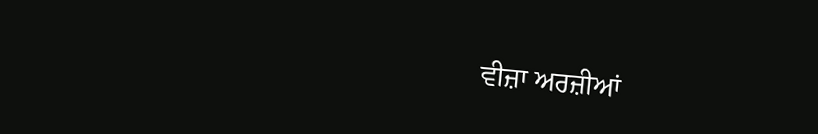ਵੀਜ਼ਾ ਅਰਜ਼ੀਆਂ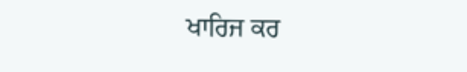ਖਾਰਿਜ ਕਰ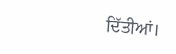ਦਿੱਤੀਆਂ।